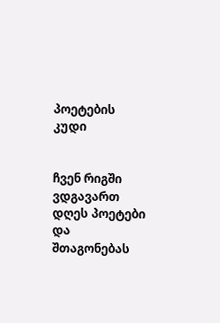პოეტების კუდი


ჩვენ რიგში ვდგავართ დღეს პოეტები
და შთაგონებას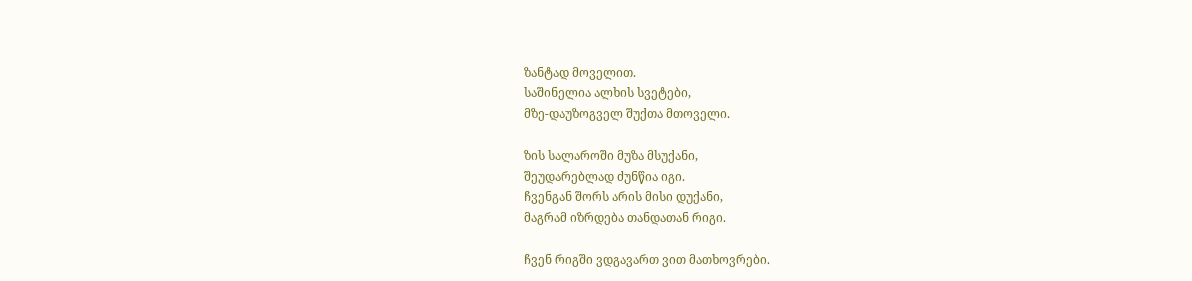ზანტად მოველით.
საშინელია ალხის სვეტები,
მზე-დაუზოგველ შუქთა მთოველი.

ზის სალაროში მუზა მსუქანი,
შეუდარებლად ძუნწია იგი.
ჩვენგან შორს არის მისი დუქანი,
მაგრამ იზრდება თანდათან რიგი.

ჩვენ რიგში ვდგავართ ვით მათხოვრები.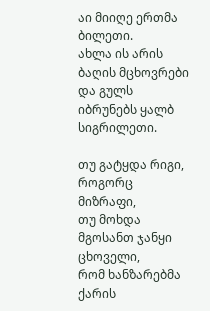აი მიიღე ერთმა ბილეთი.
ახლა ის არის ბაღის მცხოვრები
და გულს იბრუნებს ყალბ სიგრილეთი.

თუ გატყდა რიგი, როგორც მიზრაფი,
თუ მოხდა მგოსანთ ჯანყი ცხოველი,
რომ ხანზარებმა ქარის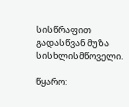სისწრაფით
გადასწვან მუზა სისხლისმწოველი.

წყარო: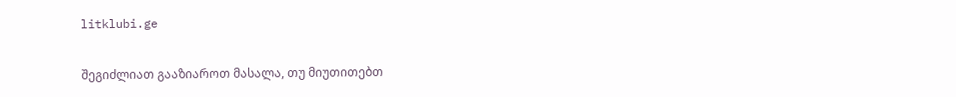litklubi.ge

შეგიძლიათ გააზიაროთ მასალა, თუ მიუთითებთ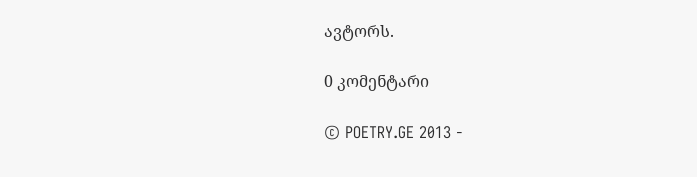ავტორს.

0 კომენტარი

© POETRY.GE 2013 -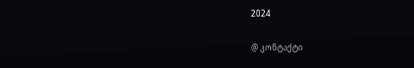2024

@ კონტაქტი